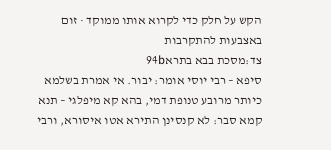הקש על חלק כדי לקרוא אותו ממוקד · זום באצבעות להתקרבות
צד:מסכת בבא בתרא94b
סיפא – רבי יוסי אומר: יבור. אי אמרת בשלמא כיותר מרובע טנופת דמי, בהא קא מיפלגי – תנא קמא סבר: לא קנסינן התירא אטו איסורא, ורבי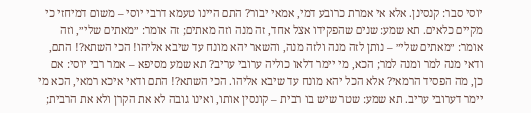יוסי סבר: קנסינן. אלא אי אמרת כרובע דמי, אמאי יבור? התם היינו טעמא דרבי יוסי – משום דמיחזי כי מקיים כלאים. תא שמע: שנים שהפקידו אצל אחד, זה מנה וזה מאתים; זה אומר: ״מאתים שלי״, וזה אומר: ״מאתים שלי״ – נותן לזה מנה ולזה מנה, והשאר יהא מונח עד שיבא אליהו! הכי השתא?! התם, ודאי מנה למר ומנה למר; הכא, מי יימר דלאו כוליה ערובי עריב? תא שמע מסיפא – אמר רבי יוסי: אם כן, מה הפסיד הרמאי? אלא הכל יהא מונח עד שיבא אליהו. הכי השתא?! התם ודאי איכא רמאי, הכא מי יימר דערובי עריב. תא שמע: שטר שיש בו רבית – קונסין אותו, ואינו גובה לא את הקרן ולא את הרבית;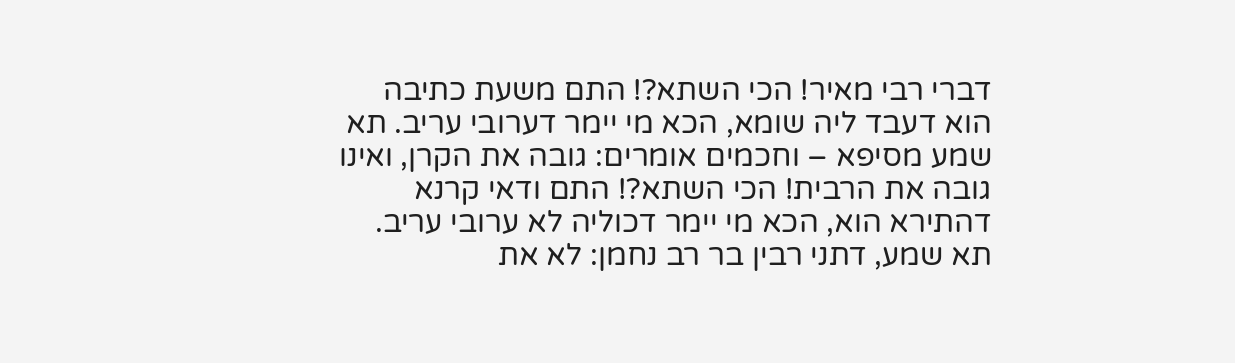דברי רבי מאיר! הכי השתא?! התם משעת כתיבה הוא דעבד ליה שומא, הכא מי יימר דערובי עריב. תא שמע מסיפא – וחכמים אומרים: גובה את הקרן, ואינו גובה את הרבית! הכי השתא?! התם ודאי קרנא דהתירא הוא, הכא מי יימר דכוליה לא ערובי עריב. תא שמע, דתני רבין בר רב נחמן: לא את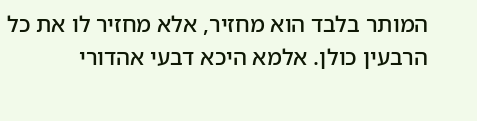המותר בלבד הוא מחזיר, אלא מחזיר לו את כל הרבעין כולן. אלמא היכא דבעי אהדורי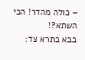– כולה מהדר! הכי השתא?!
בבא בתרא צד: